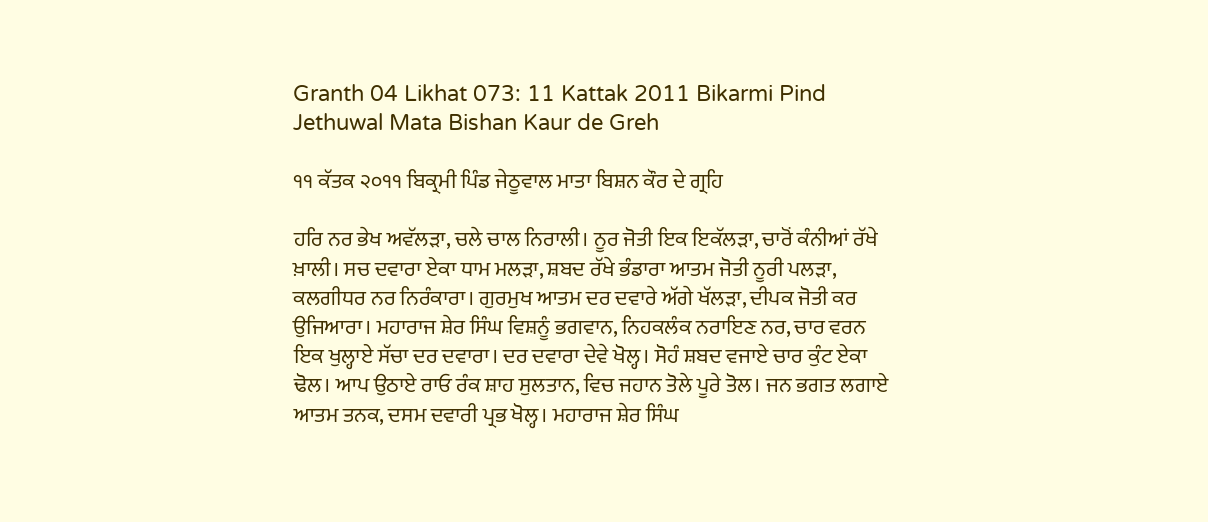Granth 04 Likhat 073: 11 Kattak 2011 Bikarmi Pind Jethuwal Mata Bishan Kaur de Greh

੧੧ ਕੱਤਕ ੨੦੧੧ ਬਿਕ੍ਰਮੀ ਪਿੰਡ ਜੇਠੂਵਾਲ ਮਾਤਾ ਬਿਸ਼ਨ ਕੌਰ ਦੇ ਗ੍ਰਹਿ

ਹਰਿ ਨਰ ਭੇਖ ਅਵੱਲੜਾ, ਚਲੇ ਚਾਲ ਨਿਰਾਲੀ। ਨੂਰ ਜੋਤੀ ਇਕ ਇਕੱਲੜਾ, ਚਾਰੋਂ ਕੰਨੀਆਂ ਰੱਖੇ ਖ਼ਾਲੀ। ਸਚ ਦਵਾਰਾ ਏਕਾ ਧਾਮ ਮਲੜਾ, ਸ਼ਬਦ ਰੱਖੇ ਭੰਡਾਰਾ ਆਤਮ ਜੋਤੀ ਨੂਰੀ ਪਲੜਾ, ਕਲਗੀਧਰ ਨਰ ਨਿਰੰਕਾਰਾ। ਗੁਰਮੁਖ ਆਤਮ ਦਰ ਦਵਾਰੇ ਅੱਗੇ ਖੱਲੜਾ, ਦੀਪਕ ਜੋਤੀ ਕਰ ਉਜਿਆਰਾ। ਮਹਾਰਾਜ ਸ਼ੇਰ ਸਿੰਘ ਵਿਸ਼ਨੂੰ ਭਗਵਾਨ, ਨਿਹਕਲੰਕ ਨਰਾਇਣ ਨਰ, ਚਾਰ ਵਰਨ ਇਕ ਖੁਲ੍ਹਾਏ ਸੱਚਾ ਦਰ ਦਵਾਰਾ। ਦਰ ਦਵਾਰਾ ਦੇਵੇ ਖੋਲ੍ਹ। ਸੋਹੰ ਸ਼ਬਦ ਵਜਾਏ ਚਾਰ ਕੁੰਟ ਏਕਾ ਢੋਲ। ਆਪ ਉਠਾਏ ਰਾਓ ਰੰਕ ਸ਼ਾਹ ਸੁਲਤਾਨ, ਵਿਚ ਜਹਾਨ ਤੋਲੇ ਪੂਰੇ ਤੋਲ। ਜਨ ਭਗਤ ਲਗਾਏ ਆਤਮ ਤਨਕ, ਦਸਮ ਦਵਾਰੀ ਪ੍ਰਭ ਖੋਲ੍ਹ। ਮਹਾਰਾਜ ਸ਼ੇਰ ਸਿੰਘ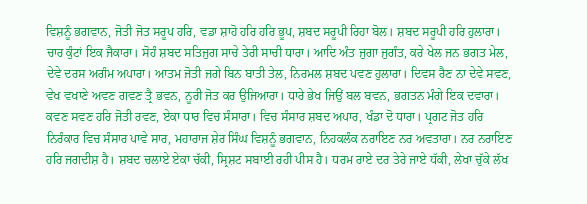ਵਿਸ਼ਨੂੰ ਭਗਵਾਨ, ਜੋਤੀ ਜੋਤ ਸਰੂਪ ਹਰਿ, ਵਡਾ ਸ਼ਾਹੋ ਹਰਿ ਹਰਿ ਭੂਪ, ਸ਼ਬਦ ਸਰੂਪੀ ਰਿਹਾ ਬੋਲ। ਸ਼ਬਦ ਸਰੂਪੀ ਹਰਿ ਹੁਲਾਰਾ। ਚਾਰ ਕੁੰਟਾਂ ਇਕ ਜੈਕਾਰਾ। ਸੋਹੰ ਸ਼ਬਦ ਸਤਿਜੁਗ ਸਾਚੇ ਤੇਰੀ ਸਾਚੀ ਧਾਰਾ। ਆਦਿ ਅੰਤ ਜੁਗਾ ਜੁਗੰਤ, ਕਰੇ ਖੇਲ ਜਨ ਭਗਤ ਮੇਲ, ਦੇਵੇ ਦਰਸ ਅਗੰਮ ਅਪਾਰਾ। ਆਤਮ ਜੋਤੀ ਜਗੇ ਬਿਨ ਬਾਤੀ ਤੇਲ, ਨਿਰਮਲ ਸ਼ਬਦ ਪਵਣ ਹੁਲਾਰਾ। ਦਿਵਸ ਰੈਣ ਨਾ ਦੇਵੇ ਸਵਣ, ਵੇਖ ਵਖਾਣੇ ਅਵਣ ਗਵਣ ਤ੍ਰੈ ਭਵਨ, ਨੂਰੀ ਜੋਤ ਕਰ ਉਜਿਆਰਾ। ਧਾਰੇ ਭੇਖ ਜਿਉਂ ਬਲ ਬਵਨ, ਭਗਤਨ ਮੰਗੇ ਇਕ ਦਵਾਰਾ। ਕਵਣ ਸਵਣ ਹਰਿ ਜੋਤੀ ਰਵਣ, ਏਕਾ ਧਾਰ ਵਿਚ ਸੰਸਾਰਾ। ਵਿਚ ਸੰਸਾਰ ਸ਼ਬਦ ਅਪਾਰ, ਖੰਡਾ ਦੋ ਧਾਰਾ। ਪ੍ਰਗਟ ਜੋਤ ਹਰਿ ਨਿਰੰਕਾਰ ਵਿਚ ਸੰਸਾਰ ਪਾਵੇ ਸਾਰ, ਮਹਾਰਾਜ ਸ਼ੇਰ ਸਿੰਘ ਵਿਸ਼ਨੂੰ ਭਗਵਾਨ, ਨਿਹਕਲੰਕ ਨਰਾਇਣ ਨਰ ਅਵਤਾਰਾ। ਨਰ ਨਰਾਇਣ ਹਰਿ ਜਗਦੀਸ਼ ਹੈ। ਸ਼ਬਦ ਚਲਾਏ ਏਕਾ ਚੱਕੀ, ਸ੍ਰਿਸ਼ਟ ਸਬਾਈ ਰਹੀ ਪੀਸ ਹੈ। ਧਰਮ ਰਾਏ ਦਰ ਤੇਰੇ ਜਾਏ ਧੱਕੀ, ਲੇਖਾ ਚੁੱਕੇ ਲੱਖ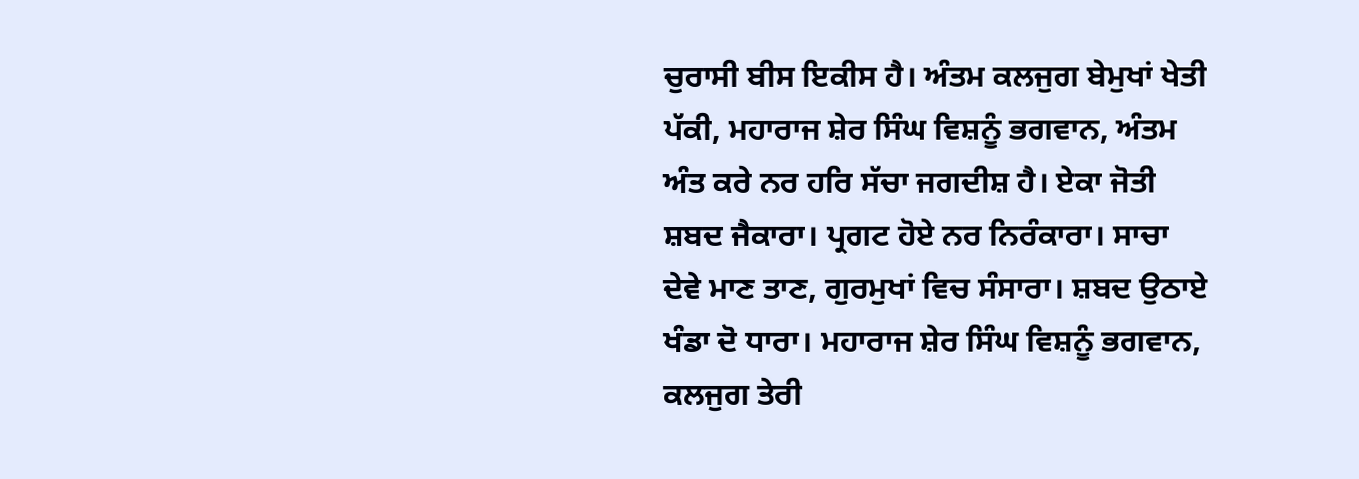ਚੁਰਾਸੀ ਬੀਸ ਇਕੀਸ ਹੈ। ਅੰਤਮ ਕਲਜੁਗ ਬੇਮੁਖਾਂ ਖੇਤੀ ਪੱਕੀ, ਮਹਾਰਾਜ ਸ਼ੇਰ ਸਿੰਘ ਵਿਸ਼ਨੂੰ ਭਗਵਾਨ, ਅੰਤਮ ਅੰਤ ਕਰੇ ਨਰ ਹਰਿ ਸੱਚਾ ਜਗਦੀਸ਼ ਹੈ। ਏਕਾ ਜੋਤੀ ਸ਼ਬਦ ਜੈਕਾਰਾ। ਪ੍ਰਗਟ ਹੋਏ ਨਰ ਨਿਰੰਕਾਰਾ। ਸਾਚਾ ਦੇਵੇ ਮਾਣ ਤਾਣ, ਗੁਰਮੁਖਾਂ ਵਿਚ ਸੰਸਾਰਾ। ਸ਼ਬਦ ਉਠਾਏ ਖੰਡਾ ਦੋ ਧਾਰਾ। ਮਹਾਰਾਜ ਸ਼ੇਰ ਸਿੰਘ ਵਿਸ਼ਨੂੰ ਭਗਵਾਨ, ਕਲਜੁਗ ਤੇਰੀ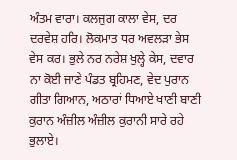ਅੰਤਮ ਵਾਰਾ। ਕਲਜੁਗ ਕਾਲਾ ਵੇਸ, ਦਰ ਦਰਵੇਸ਼ ਹਰਿ। ਲੋਕਮਾਤ ਧਰ ਅਵਲੜਾ ਭੇਸ ਵੇਸ ਕਰ। ਭੁਲੇ ਨਰ ਨਰੇਸ਼ ਖੁਲ੍ਹੇ ਕੇਸ, ਦਵਾਰ ਨਾ ਕੋਈ ਜਾਣੇ ਪੰਡਤ ਬ੍ਰਹਿਮਣ, ਵੇਦ ਪੁਰਾਨ ਗੀਤਾ ਗਿਆਨ, ਅਠਾਰਾਂ ਧਿਆਏ ਖਾਣੀ ਬਾਣੀ ਕੁਰਾਨ ਅੰਜ਼ੀਲ ਅੰਜ਼ੀਲ ਕੁਰਾਨੀ ਸਾਰੇ ਰਹੇ ਭੁਲਾਏ।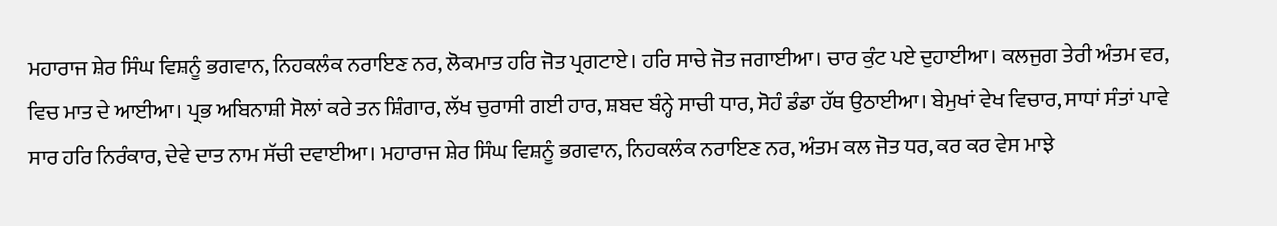ਮਹਾਰਾਜ ਸ਼ੇਰ ਸਿੰਘ ਵਿਸ਼ਨੂੰ ਭਗਵਾਨ, ਨਿਹਕਲੰਕ ਨਰਾਇਣ ਨਰ, ਲੋਕਮਾਤ ਹਰਿ ਜੋਤ ਪ੍ਰਗਟਾਏ। ਹਰਿ ਸਾਚੇ ਜੋਤ ਜਗਾਈਆ। ਚਾਰ ਕੁੰਟ ਪਏ ਦੁਹਾਈਆ। ਕਲਜੁਗ ਤੇਰੀ ਅੰਤਮ ਵਰ, ਵਿਚ ਮਾਤ ਦੇ ਆਈਆ। ਪ੍ਰਭ ਅਬਿਨਾਸ਼ੀ ਸੋਲਾਂ ਕਰੇ ਤਨ ਸ਼ਿੰਗਾਰ, ਲੱਖ ਚੁਰਾਸੀ ਗਈ ਹਾਰ, ਸ਼ਬਦ ਬੰਨ੍ਹੇ ਸਾਚੀ ਧਾਰ, ਸੋਹੰ ਡੰਡਾ ਹੱਥ ਉਠਾਈਆ। ਬੇਮੁਖਾਂ ਵੇਖ ਵਿਚਾਰ, ਸਾਧਾਂ ਸੰਤਾਂ ਪਾਵੇ ਸਾਰ ਹਰਿ ਨਿਰੰਕਾਰ, ਦੇਵੇ ਦਾਤ ਨਾਮ ਸੱਚੀ ਦਵਾਈਆ। ਮਹਾਰਾਜ ਸ਼ੇਰ ਸਿੰਘ ਵਿਸ਼ਨੂੰ ਭਗਵਾਨ, ਨਿਹਕਲੰਕ ਨਰਾਇਣ ਨਰ, ਅੰਤਮ ਕਲ ਜੋਤ ਧਰ, ਕਰ ਕਰ ਵੇਸ ਮਾਝੇ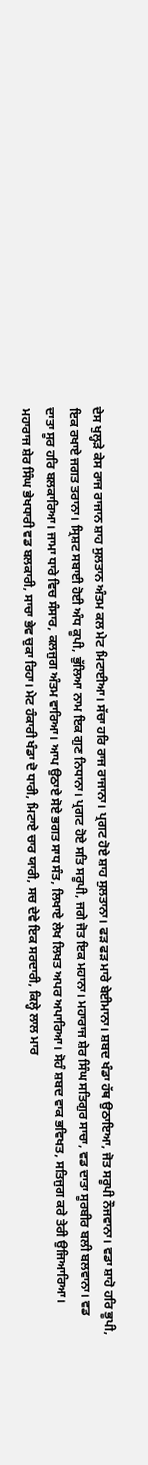ਦੇਸ ਖੁਲ੍ਹੜੇ ਕੇਸ ਰਾਜ ਰਾਜਾਨ ਸ਼ਾਹ ਸੁਲਤਾਨ ਅੰਤਮ ਕਲ ਮੇਟ ਮਿਟਾਈਆ। ਸੱਚਾ ਹਰਿ ਰਾਜ ਰਾਜਾਨਾ। ਪ੍ਰਗਟ ਹੋਏ ਸ਼ਾਹ ਸੁਲਤਾਨਾ। ਫੜ ਫੜ ਮਾਰੇ ਬੇਈਮਾਨਾ। ਸ਼ਬਦ ਖੰਡਾ ਹੱਥ ਉਠਾਇਆ, ਜੋਤ ਸਰੂਪੀ ਨੌਜਵਾਨਾ। ਵਡਾ ਸ਼ਾਹੋ ਹਰਿ ਭੂਪੀ, ਇਕ ਰਖਾਏ ਜਗਤ ਤਰਾਨਾ। ਸ੍ਰਿਸ਼ਟ ਸਬਾਈ ਹੋਈ ਅੰਧ ਕੂਪੀ, ਭੁੱਲਿਆ ਨਾਮ ਇਕ ਗੁਣ ਨਿਧਾਨਾ। ਪ੍ਰਗਟ ਹੋਏ ਸਤਿ ਸਰੂਪੀ, ਜਗੇ ਜੋਤ ਇਕ ਮਹਾਨਾ। ਮਹਾਰਾਜ ਸ਼ੇਰ ਸਿੰਘ ਸਤਿਗੁਰ ਸਾਚਾ, ਵਡ ਦਾਤਾ ਸੂਰਬੀਰ ਬਲੀ ਬਲਵਾਨਾ। ਵਡ ਦਾਤਾ ਸੂਰ ਹਰਿ ਬਲਕਾਰਿਆ। ਜਾਮਾ ਧਾਰੇ ਵਿਚ ਸੰਸਾਰ, ਕਲਜੁਗ ਅੰਤਮ ਵਾਰਿਆ। ਆਪ ਉਠਾਏ ਸੋਏ ਭਗਤ ਸਾਧ ਸੰਤ, ਲਿਖਾਏ ਲੇਖ ਲਿਖਤ ਅਪਰ ਅਪਾਰਿਆ। ਸੋਹੰ ਸ਼ਬਦ ਵਾਕ ਭਵਿਖਤ, ਸਤਿਜੁਗ ਕਰੇ ਤੇਰੀ ਉਜਿਆਰਿਆ। ਮਹਾਰਾਜ ਸ਼ੇਰ ਸਿੰਘ ਭੇਖਧਾਰੀ ਵਡ ਬਲਕਾਰੀ, ਸਾਚਾ ਭੇਵ ਚੁਕਾ ਰਿਹਾ। ਮੇਟ ਹੰਕਾਰੀ ਖੰਡਾ ਦੋ ਧਾਰੀ, ਮਿਟਾਏ ਚਾਰ ਯਾਰੀ, ਸਚ ਦੇਵੇ ਇਕ ਸਰਦਾਰੀ, ਕਿਲ੍ਹੇ ਲਾਲ ਮਾਰ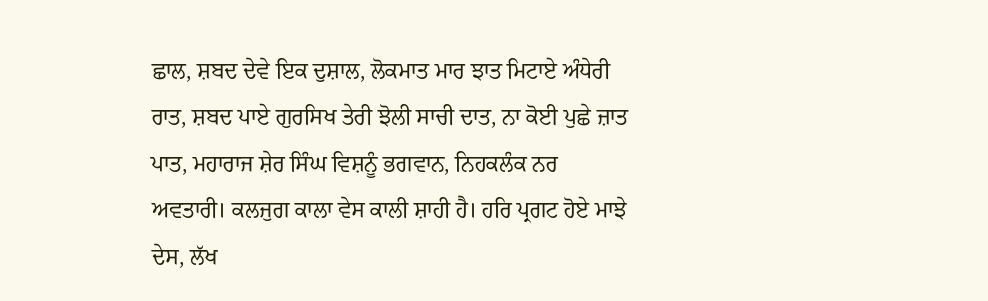ਛਾਲ, ਸ਼ਬਦ ਦੇਵੇ ਇਕ ਦੁਸ਼ਾਲ, ਲੋਕਮਾਤ ਮਾਰ ਝਾਤ ਮਿਟਾਏ ਅੰਧੇਰੀ ਰਾਤ, ਸ਼ਬਦ ਪਾਏ ਗੁਰਸਿਖ ਤੇਰੀ ਝੋਲੀ ਸਾਚੀ ਦਾਤ, ਨਾ ਕੋਈ ਪੁਛੇ ਜ਼ਾਤ ਪਾਤ, ਮਹਾਰਾਜ ਸ਼ੇਰ ਸਿੰਘ ਵਿਸ਼ਨੂੰ ਭਗਵਾਨ, ਨਿਹਕਲੰਕ ਨਰ ਅਵਤਾਰੀ। ਕਲਜੁਗ ਕਾਲਾ ਵੇਸ ਕਾਲੀ ਸ਼ਾਹੀ ਹੈ। ਹਰਿ ਪ੍ਰਗਟ ਹੋਏ ਮਾਝੇ ਦੇਸ, ਲੱਖ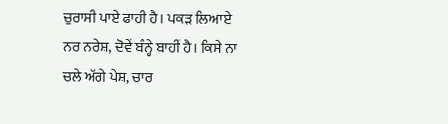ਚੁਰਾਸੀ ਪਾਏ ਫਾਹੀ ਹੈ। ਪਕੜ ਲਿਆਏ ਨਰ ਨਰੇਸ਼, ਦੋਵੇਂ ਬੰਨ੍ਹੇ ਬਾਹੀਂ ਹੈ। ਕਿਸੇ ਨਾ ਚਲੇ ਅੱਗੇ ਪੇਸ਼, ਚਾਰ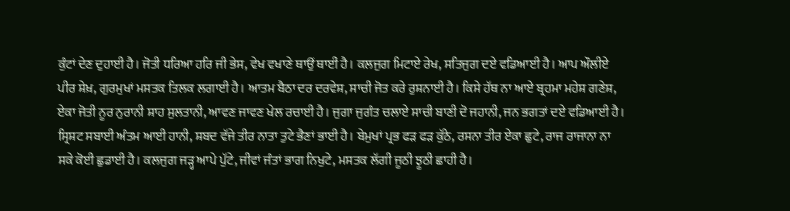ਕੁੰਟਾਂ ਦੇਣ ਦੁਹਾਈ ਹੈ। ਜੋਤੀ ਧਰਿਆ ਹਰਿ ਜੀ ਭੇਸ, ਵੇਖ ਵਖਾਣੇ ਥਾਉਂ ਥਾਈਂ ਹੈ। ਕਲਜੁਗ ਮਿਟਾਏ ਰੇਖ, ਸਤਿਜੁਗ ਦਏ ਵਡਿਆਈ ਹੈ। ਆਪ ਔਲੀਏ ਪੀਰ ਸ਼ੇਖ਼, ਗੁਰਮੁਖਾਂ ਮਸਤਕ ਤਿਲਕ ਲਗਾਈ ਹੈ। ਆਤਮ ਬੈਠਾ ਦਰ ਦਰਵੇਸ਼, ਸਾਚੀ ਜੋਤ ਕਰੇ ਰੁਸ਼ਨਾਈ ਹੈ। ਕਿਸੇ ਹੱਥ ਨਾ ਆਏ ਬ੍ਰਹਮਾ ਮਹੇਸ਼ ਗਣੇਸ਼, ਏਕਾ ਜੋਤੀ ਨੂਰ ਨੁਰਾਨੀ ਸ਼ਾਹ ਸੁਲਤਾਨੀ, ਆਵਣ ਜਾਵਣ ਖੇਲ ਰਚਾਈ ਹੈ। ਜੁਗਾ ਜੁਗੰਤ ਚਲਾਏ ਸਾਚੀ ਬਾਣੀ ਦੋ ਜਹਾਨੀ, ਜਨ ਭਗਤਾਂ ਦਏ ਵਡਿਆਈ ਹੈ। ਸ੍ਰਿਸ਼ਟ ਸਬਾਈ ਅੰਤਮ ਆਈ ਹਾਨੀ, ਸ਼ਬਦ ਵੱਜੇ ਤੀਰ ਨਾਤਾ ਤੁਟੇ ਭੈਣਾਂ ਭਾਈ ਹੈ। ਬੇਮੁਖਾਂ ਪ੍ਰਭ ਫੜ ਫੜ ਕੁੱਠੇ, ਰਸਨਾ ਤੀਰ ਏਕਾ ਛੁਟੇ, ਰਾਜ ਰਾਜਾਨਾ ਨਾ ਸਕੇ ਕੋਈ ਛੁਡਾਈ ਹੈ। ਕਲਜੁਗ ਜੜ੍ਹ ਆਪੇ ਪੁੱਟੇ, ਜੀਵਾਂ ਜੰਤਾਂ ਭਾਗ ਨਿਖੁਟੇ, ਮਸਤਕ ਲੱਗੀ ਜੂਠੀ ਝੂਠੀ ਛਾਹੀ ਹੈ।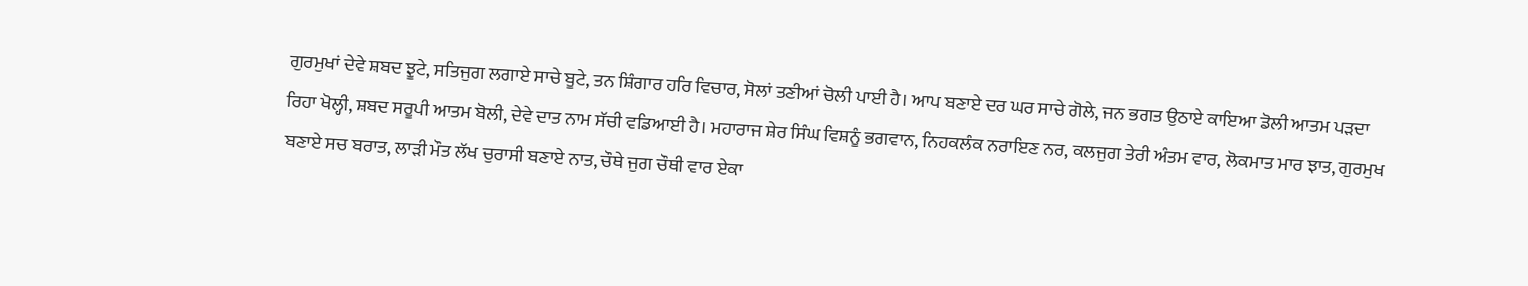ਗੁਰਮੁਖਾਂ ਦੇਵੇ ਸ਼ਬਦ ਝੂਟੇ, ਸਤਿਜੁਗ ਲਗਾਏ ਸਾਚੇ ਬੂਟੇ, ਤਨ ਸ਼ਿੰਗਾਰ ਹਰਿ ਵਿਚਾਰ, ਸੋਲਾਂ ਤਣੀਆਂ ਚੋਲੀ ਪਾਈ ਹੈ। ਆਪ ਬਣਾਏ ਦਰ ਘਰ ਸਾਚੇ ਗੋਲੇ, ਜਨ ਭਗਤ ਉਠਾਏ ਕਾਇਆ ਡੋਲੀ ਆਤਮ ਪੜਦਾ ਰਿਹਾ ਖੋਲ੍ਹੀ, ਸ਼ਬਦ ਸਰੂਪੀ ਆਤਮ ਬੋਲੀ, ਦੇਵੇ ਦਾਤ ਨਾਮ ਸੱਚੀ ਵਡਿਆਈ ਹੈ। ਮਹਾਰਾਜ ਸ਼ੇਰ ਸਿੰਘ ਵਿਸ਼ਨੂੰ ਭਗਵਾਨ, ਨਿਹਕਲੰਕ ਨਰਾਇਣ ਨਰ, ਕਲਜੁਗ ਤੇਰੀ ਅੰਤਮ ਵਾਰ, ਲੋਕਮਾਤ ਮਾਰ ਝਾਤ, ਗੁਰਮੁਖ ਬਣਾਏ ਸਚ ਬਰਾਤ, ਲਾੜੀ ਮੌਤ ਲੱਖ ਚੁਰਾਸੀ ਬਣਾਏ ਨਾਤ, ਚੌਥੇ ਜੁਗ ਚੌਥੀ ਵਾਰ ਏਕਾ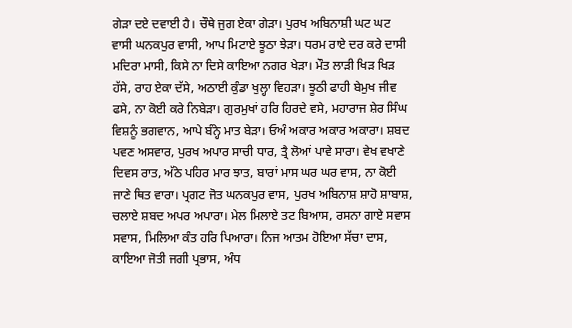ਗੇੜਾ ਦਏ ਦਵਾਈ ਹੈ। ਚੌਥੇ ਜੁਗ ਏਕਾ ਗੇੜਾ। ਪੁਰਖ ਅਬਿਨਾਸ਼ੀ ਘਟ ਘਟ ਵਾਸੀ ਘਨਕਪੁਰ ਵਾਸੀ, ਆਪ ਮਿਟਾਏ ਝੂਠਾ ਝੇੜਾ। ਧਰਮ ਰਾਏ ਦਰ ਕਰੇ ਦਾਸੀ ਮਦਿਰਾ ਮਾਸੀ, ਕਿਸੇ ਨਾ ਦਿਸੇ ਕਾਇਆ ਨਗਰ ਖੇੜਾ। ਮੌਤ ਲਾੜੀ ਖਿੜ ਖਿੜ ਹੱਸੇ, ਰਾਹ ਏਕਾ ਦੱਸੇ, ਅਠਾਈ ਕੁੰਡਾ ਖੁਲ੍ਹਾ ਵਿਹੜਾ। ਝੂਠੀ ਫਾਹੀ ਬੇਮੁਖ ਜੀਵ ਫਸੇ, ਨਾ ਕੋਈ ਕਰੇ ਨਿਬੇੜਾ। ਗੁਰਮੁਖਾਂ ਹਰਿ ਹਿਰਦੇ ਵਸੇ, ਮਹਾਰਾਜ ਸ਼ੇਰ ਸਿੰਘ ਵਿਸ਼ਨੂੰ ਭਗਵਾਨ, ਆਪੇ ਬੰਨ੍ਹੇ ਮਾਤ ਬੇੜਾ। ਓਅੰ ਅਕਾਰ ਅਕਾਰ ਅਕਾਰਾ। ਸ਼ਬਦ ਪਵਣ ਅਸਵਾਰ, ਪੁਰਖ ਅਪਾਰ ਸਾਚੀ ਧਾਰ, ਤ੍ਰੈ ਲੋਆਂ ਪਾਵੇ ਸਾਰਾ। ਵੇਖ ਵਖਾਣੇ ਦਿਵਸ ਰਾਤ, ਅੱਠੇ ਪਹਿਰ ਮਾਰ ਝਾਤ, ਬਾਰਾਂ ਮਾਸ ਘਰ ਘਰ ਵਾਸ, ਨਾ ਕੋਈ ਜਾਣੇ ਥਿਤ ਵਾਰਾ। ਪ੍ਰਗਟ ਜੋਤ ਘਨਕਪੁਰ ਵਾਸ, ਪੁਰਖ ਅਬਿਨਾਸ਼ ਸ਼ਾਹੋ ਸ਼ਾਬਾਸ਼, ਚਲਾਏ ਸ਼ਬਦ ਅਪਰ ਅਪਾਰਾ। ਮੇਲ ਮਿਲਾਏ ਤਟ ਬਿਆਸ, ਰਸਨਾ ਗਾਏ ਸਵਾਸ ਸਵਾਸ, ਮਿਲਿਆ ਕੰਤ ਹਰਿ ਪਿਆਰਾ। ਨਿਜ ਆਤਮ ਹੋਇਆ ਸੱਚਾ ਦਾਸ, ਕਾਇਆ ਜੋਤੀ ਜਗੀ ਪ੍ਰਭਾਸ, ਅੰਧ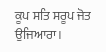ਕੂਪ ਸਤਿ ਸਰੂਪ ਜੋਤ ਉਜਿਆਰਾ।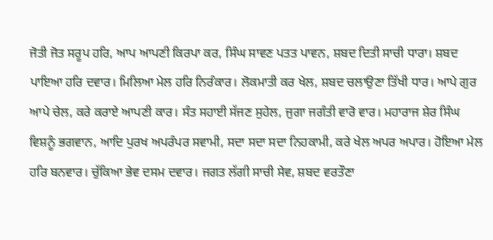ਜੋਤੀ ਜੋਤ ਸਰੂਪ ਹਰਿ, ਆਪ ਆਪਣੀ ਕਿਰਪਾ ਕਰ, ਸਿੰਘ ਸਾਵਣ ਪਤਤ ਪਾਵਨ, ਸ਼ਬਦ ਦਿਤੀ ਸਾਚੀ ਧਾਰਾ। ਸ਼ਬਦ ਪਾਇਆ ਹਰਿ ਦਵਾਰ। ਮਿਲਿਆ ਮੇਲ ਹਰਿ ਨਿਰੰਕਾਰ। ਲੋਕਮਾਤੀ ਕਰ ਖੇਲ, ਸ਼ਬਦ ਚਲਾਉਣਾ ਤਿੱਖੀ ਧਾਰ। ਆਪੇ ਗੁਰ ਆਪੇ ਚੇਲ, ਕਰੇ ਕਰਾਏ ਆਪਣੀ ਕਾਰ। ਸੰਤ ਸਹਾਈ ਸੱਜਣ ਸੁਹੇਲ, ਜੁਗਾ ਜਗੰਤੀ ਵਾਰੋ ਵਾਰ। ਮਹਾਰਾਜ ਸ਼ੇਰ ਸਿੰਘ ਵਿਸ਼ਨੂੰ ਭਗਵਾਨ, ਆਦਿ ਪੁਰਖ ਅਪਰੰਪਰ ਸਵਾਮੀ, ਸਦਾ ਸਦਾ ਸਦਾ ਨਿਹਕਾਮੀ, ਕਰੇ ਖੇਲ ਅਪਰ ਅਪਾਰ। ਹੋਇਆ ਮੇਲ ਹਰਿ ਬਨਵਾਰ। ਚੁੱਕਿਆ ਭੇਵ ਦਸਮ ਦਵਾਰ। ਜਗਤ ਲੱਗੀ ਸਾਚੀ ਸੇਵ, ਸ਼ਬਦ ਵਰਤੌਣਾ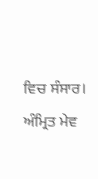ਵਿਚ ਸੰਸਾਰ। ਅੰਮ੍ਰਿਤ ਮੇਵ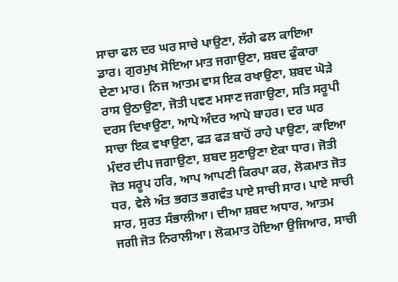ਸਾਚਾ ਫਲ ਦਰ ਘਰ ਸਾਚੇ ਪਾਉਣਾ, ਲੱਗੇ ਫਲ ਕਾਇਆ ਡਾਰ। ਗੁਰਮੁਖ ਸੋਇਆ ਮਾਤ ਜਗਾਉਣਾ, ਸ਼ਬਦ ਫੁੰਕਾਰਾ ਦੇਣਾ ਮਾਰ। ਨਿਜ ਆਤਮ ਵਾਸ ਇਕ ਰਖਾਉਣਾ, ਸ਼ਬਦ ਘੋੜੇ ਰਾਸ ਉਠਾਉਣਾ, ਜੋਤੀ ਪਵਣ ਮਸਾਣ ਜਗਾਉਣਾ, ਸਤਿ ਸਰੂਪੀ ਦਰਸ ਦਿਖਾਉਣਾ, ਆਪੇ ਅੰਦਰ ਆਪੇ ਬਾਹਰ। ਦਰ ਘਰ ਸਾਚਾ ਇਕ ਵਖਾਉਣਾ, ਫੜ ਫੜ ਬਾਹੋਂ ਰਾਹੇ ਪਾਉਣਾ, ਕਾਇਆ ਮੰਦਰ ਦੀਪ ਜਗਾਉਣਾ, ਸ਼ਬਦ ਸੁਣਾਉਣਾ ਏਕਾ ਧਾਰ। ਜੋਤੀ ਜੋਤ ਸਰੂਪ ਹਰਿ, ਆਪ ਆਪਣੀ ਕਿਰਪਾ ਕਰ, ਲੋਕਮਾਤ ਜੋਤ ਧਰ, ਵੇਲੇ ਅੰਤ ਭਗਤ ਭਗਵੰਤ ਪਾਏ ਸਾਚੀ ਸਾਰ। ਪਾਏ ਸਾਚੀ ਸਾਰ, ਸੁਰਤ ਸੰਭਾਲੀਆ। ਦੀਆ ਸ਼ਬਦ ਅਧਾਰ, ਆਤਮ ਜਗੀ ਜੋਤ ਨਿਰਾਲੀਆ। ਲੋਕਮਾਤ ਹੋਇਆ ਉਜਿਆਰ, ਸਾਚੀ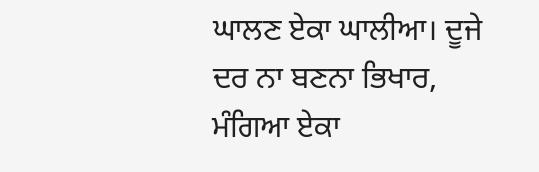ਘਾਲਣ ਏਕਾ ਘਾਲੀਆ। ਦੂਜੇ ਦਰ ਨਾ ਬਣਨਾ ਭਿਖਾਰ, ਮੰਗਿਆ ਏਕਾ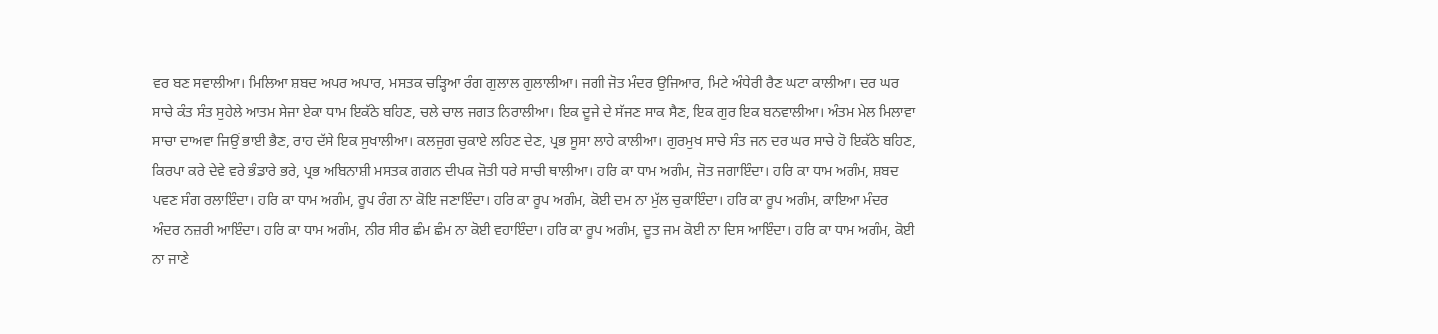ਵਰ ਬਣ ਸਵਾਲੀਆ। ਮਿਲਿਆ ਸ਼ਬਦ ਅਪਰ ਅਪਾਰ, ਮਸਤਕ ਚੜ੍ਹਿਆ ਰੰਗ ਗੁਲਾਲ ਗੁਲਾਲੀਆ। ਜਗੀ ਜੋਤ ਮੰਦਰ ਉਜਿਆਰ, ਮਿਟੇ ਅੰਧੇਰੀ ਰੈਣ ਘਟਾ ਕਾਲੀਆ। ਦਰ ਘਰ ਸਾਚੇ ਕੰਤ ਸੰਤ ਸੁਹੇਲੇ ਆਤਮ ਸੇਜਾ ਏਕਾ ਧਾਮ ਇਕੱਠੇ ਬਹਿਣ, ਚਲੇ ਚਾਲ ਜਗਤ ਨਿਰਾਲੀਆ। ਇਕ ਦੂਜੇ ਦੇ ਸੱਜਣ ਸਾਕ ਸੈਣ, ਇਕ ਗੁਰ ਇਕ ਬਨਵਾਲੀਆ। ਅੰਤਮ ਮੇਲ ਮਿਲਾਵਾ ਸਾਚਾ ਦਾਅਵਾ ਜਿਉਂ ਭਾਈ ਭੈਣ, ਰਾਹ ਦੱਸੇ ਇਕ ਸੁਖਾਲੀਆ। ਕਲਜੁਗ ਚੁਕਾਏ ਲਹਿਣ ਦੇਣ, ਪ੍ਰਭ ਸੂਸਾ ਲਾਹੇ ਕਾਲੀਆ। ਗੁਰਮੁਖ ਸਾਚੇ ਸੰਤ ਜਨ ਦਰ ਘਰ ਸਾਚੇ ਹੋ ਇਕੱਠੇ ਬਹਿਣ, ਕਿਰਪਾ ਕਰੇ ਦੇਵੇ ਵਰੇ ਭੰਡਾਰੇ ਭਰੇ, ਪ੍ਰਭ ਅਬਿਨਾਸ਼ੀ ਮਸਤਕ ਗਗਨ ਦੀਪਕ ਜੋਤੀ ਧਰੇ ਸਾਚੀ ਥਾਲੀਆ। ਹਰਿ ਕਾ ਧਾਮ ਅਗੰਮ, ਜੋਤ ਜਗਾਇੰਦਾ। ਹਰਿ ਕਾ ਧਾਮ ਅਗੰਮ, ਸ਼ਬਦ ਪਵਣ ਸੰਗ ਰਲਾਇੰਦਾ। ਹਰਿ ਕਾ ਧਾਮ ਅਗੰਮ, ਰੂਪ ਰੰਗ ਨਾ ਕੋਇ ਜਣਾਇੰਦਾ। ਹਰਿ ਕਾ ਰੂਪ ਅਗੰਮ, ਕੋਈ ਦਮ ਨਾ ਮੁੱਲ ਚੁਕਾਇੰਦਾ। ਹਰਿ ਕਾ ਰੂਪ ਅਗੰਮ, ਕਾਇਆ ਮੰਦਰ ਅੰਦਰ ਨਜ਼ਰੀ ਆਇੰਦਾ। ਹਰਿ ਕਾ ਧਾਮ ਅਗੰਮ, ਨੀਰ ਸੀਰ ਛੰਮ ਛੰਮ ਨਾ ਕੋਈ ਵਹਾਇੰਦਾ। ਹਰਿ ਕਾ ਰੂਪ ਅਗੰਮ, ਦੂਤ ਜਮ ਕੋਈ ਨਾ ਦਿਸ ਆਇੰਦਾ। ਹਰਿ ਕਾ ਧਾਮ ਅਗੰਮ, ਕੋਈ ਨਾ ਜਾਣੇ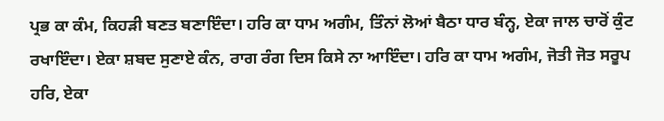ਪ੍ਰਭ ਕਾ ਕੰਮ, ਕਿਹੜੀ ਬਣਤ ਬਣਾਇੰਦਾ। ਹਰਿ ਕਾ ਧਾਮ ਅਗੰਮ, ਤਿੰਨਾਂ ਲੋਆਂ ਬੈਠਾ ਧਾਰ ਬੰਨ੍ਹ, ਏਕਾ ਜਾਲ ਚਾਰੋਂ ਕੁੰਟ ਰਖਾਇੰਦਾ। ਏਕਾ ਸ਼ਬਦ ਸੁਣਾਏ ਕੰਨ, ਰਾਗ ਰੰਗ ਦਿਸ ਕਿਸੇ ਨਾ ਆਇੰਦਾ। ਹਰਿ ਕਾ ਧਾਮ ਅਗੰਮ, ਜੋਤੀ ਜੋਤ ਸਰੂਪ ਹਰਿ, ਏਕਾ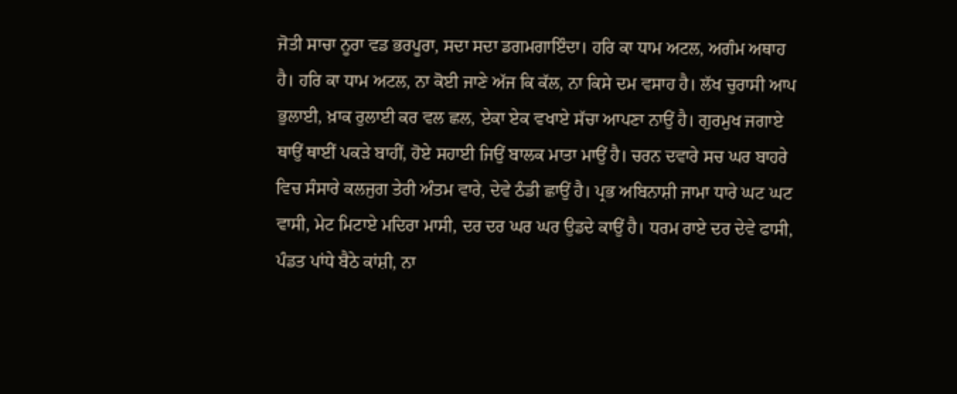ਜੋਤੀ ਸਾਚਾ ਨੂਰਾ ਵਡ ਭਰਪੂਰਾ, ਸਦਾ ਸਦਾ ਡਗਮਗਾਇੰਦਾ। ਹਰਿ ਕਾ ਧਾਮ ਅਟਲ, ਅਗੰਮ ਅਥਾਹ ਹੈ। ਹਰਿ ਕਾ ਧਾਮ ਅਟਲ, ਨਾ ਕੋਈ ਜਾਣੇ ਅੱਜ ਕਿ ਕੱਲ, ਨਾ ਕਿਸੇ ਦਮ ਵਸਾਹ ਹੈ। ਲੱਖ ਚੁਰਾਸੀ ਆਪ ਭੁਲਾਈ, ਖ਼ਾਕ ਰੁਲਾਈ ਕਰ ਵਲ ਛਲ, ਏਕਾ ਏਕ ਵਖਾਏ ਸੱਚਾ ਆਪਣਾ ਨਾਉਂ ਹੈ। ਗੁਰਮੁਖ ਜਗਾਏ ਥਾਉਂ ਥਾਈਂ ਪਕੜੇ ਬਾਹੀਂ, ਹੋਏ ਸਹਾਈ ਜਿਉਂ ਬਾਲਕ ਮਾਤਾ ਮਾਉਂ ਹੈ। ਚਰਨ ਦਵਾਰੇ ਸਚ ਘਰ ਬਾਹਰੇ ਵਿਚ ਸੰਸਾਰੇ ਕਲਜੁਗ ਤੇਰੀ ਅੰਤਮ ਵਾਰੇ, ਦੇਵੇ ਠੰਡੀ ਛਾਉਂ ਹੈ। ਪ੍ਰਭ ਅਬਿਨਾਸ਼ੀ ਜਾਮਾ ਧਾਰੇ ਘਟ ਘਟ ਵਾਸੀ, ਮੇਟ ਮਿਟਾਏ ਮਦਿਰਾ ਮਾਸੀ, ਦਰ ਦਰ ਘਰ ਘਰ ਉਡਦੇ ਕਾਉਂ ਹੈ। ਧਰਮ ਰਾਏ ਦਰ ਦੇਵੇ ਫਾਸੀ, ਪੰਡਤ ਪਾਂਧੇ ਬੈਠੇ ਕਾਂਸ਼ੀ, ਨਾ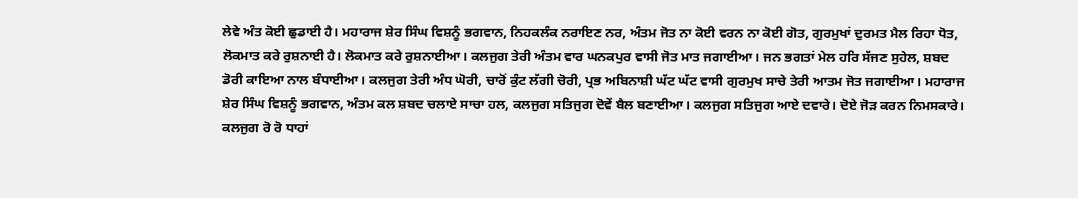ਲੇਵੇ ਅੰਤ ਕੋਈ ਛੁਡਾਈ ਹੈ। ਮਹਾਰਾਜ ਸ਼ੇਰ ਸਿੰਘ ਵਿਸ਼ਨੂੰ ਭਗਵਾਨ, ਨਿਹਕਲੰਕ ਨਰਾਇਣ ਨਰ, ਅੰਤਮ ਜੋਤ ਨਾ ਕੋਈ ਵਰਨ ਨਾ ਕੋਈ ਗੋਤ, ਗੁਰਮੁਖਾਂ ਦੁਰਮਤ ਮੈਲ ਰਿਹਾ ਧੋਤ, ਲੋਕਮਾਤ ਕਰੇ ਰੁਸ਼ਨਾਈ ਹੈ। ਲੋਕਮਾਤ ਕਰੇ ਰੁਸ਼ਨਾਈਆ। ਕਲਜੁਗ ਤੇਰੀ ਅੰਤਮ ਵਾਰ ਘਨਕਪੁਰ ਵਾਸੀ ਜੋਤ ਮਾਤ ਜਗਾਈਆ। ਜਨ ਭਗਤਾਂ ਮੇਲ ਹਰਿ ਸੱਜਣ ਸੁਹੇਲ, ਸ਼ਬਦ ਡੋਰੀ ਕਾਇਆ ਨਾਲ ਬੰਧਾਈਆ। ਕਲਜੁਗ ਤੇਰੀ ਅੰਧ ਘੋਰੀ, ਚਾਰੋਂ ਕੁੰਟ ਲੱਗੀ ਚੋਰੀ, ਪ੍ਰਭ ਅਬਿਨਾਸ਼ੀ ਘੱਟ ਘੱਟ ਵਾਸੀ ਗੁਰਮੁਖ ਸਾਚੇ ਤੇਰੀ ਆਤਮ ਜੋਤ ਜਗਾਈਆ। ਮਹਾਰਾਜ ਸ਼ੇਰ ਸਿੰਘ ਵਿਸ਼ਨੂੰ ਭਗਵਾਨ, ਅੰਤਮ ਕਲ ਸ਼ਬਦ ਚਲਾਏ ਸਾਚਾ ਹਲ, ਕਲਜੁਗ ਸਤਿਜੁਗ ਦੋਵੇਂ ਬੈਲ ਬਣਾਈਆ। ਕਲਜੁਗ ਸਤਿਜੁਗ ਆਏ ਦਵਾਰੇ। ਦੋਏ ਜੋੜ ਕਰਨ ਨਿਮਸਕਾਰੇ। ਕਲਜੁਗ ਰੋ ਰੋ ਧਾਹਾਂ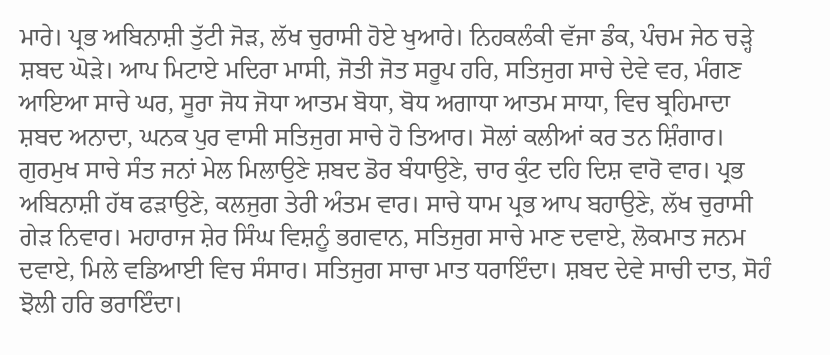ਮਾਰੇ। ਪ੍ਰਭ ਅਬਿਨਾਸ਼ੀ ਤੁੱਟੀ ਜੋੜ, ਲੱਖ ਚੁਰਾਸੀ ਹੋਏ ਖੁਆਰੇ। ਨਿਹਕਲੰਕੀ ਵੱਜਾ ਡੰਕ, ਪੰਚਮ ਜੇਠ ਚੜ੍ਹੇ ਸ਼ਬਦ ਘੋੜੇ। ਆਪ ਮਿਟਾਏ ਮਦਿਰਾ ਮਾਸੀ, ਜੋਤੀ ਜੋਤ ਸਰੂਪ ਹਰਿ, ਸਤਿਜੁਗ ਸਾਚੇ ਦੇਵੇ ਵਰ, ਮੰਗਣ ਆਇਆ ਸਾਚੇ ਘਰ, ਸੂਰਾ ਜੋਧ ਜੋਧਾ ਆਤਮ ਬੋਧਾ, ਬੋਧ ਅਗਾਧਾ ਆਤਮ ਸਾਧਾ, ਵਿਚ ਬ੍ਰਹਿਮਾਦਾ ਸ਼ਬਦ ਅਨਾਦਾ, ਘਨਕ ਪੁਰ ਵਾਸੀ ਸਤਿਜੁਗ ਸਾਚੇ ਹੋ ਤਿਆਰ। ਸੋਲਾਂ ਕਲੀਆਂ ਕਰ ਤਨ ਸ਼ਿੰਗਾਰ। ਗੁਰਮੁਖ ਸਾਚੇ ਸੰਤ ਜਨਾਂ ਮੇਲ ਮਿਲਾਉਣੇ ਸ਼ਬਦ ਡੋਰ ਬੰਧਾਉਣੇ, ਚਾਰ ਕੁੰਟ ਦਹਿ ਦਿਸ਼ ਵਾਰੋ ਵਾਰ। ਪ੍ਰਭ ਅਬਿਨਾਸ਼ੀ ਹੱਥ ਫੜਾਉਣੇ, ਕਲਜੁਗ ਤੇਰੀ ਅੰਤਮ ਵਾਰ। ਸਾਚੇ ਧਾਮ ਪ੍ਰਭ ਆਪ ਬਹਾਉਣੇ, ਲੱਖ ਚੁਰਾਸੀ ਗੇੜ ਨਿਵਾਰ। ਮਹਾਰਾਜ ਸ਼ੇਰ ਸਿੰਘ ਵਿਸ਼ਨੂੰ ਭਗਵਾਨ, ਸਤਿਜੁਗ ਸਾਚੇ ਮਾਣ ਦਵਾਏ, ਲੋਕਮਾਤ ਜਨਮ ਦਵਾਏ, ਮਿਲੇ ਵਡਿਆਈ ਵਿਚ ਸੰਸਾਰ। ਸਤਿਜੁਗ ਸਾਚਾ ਮਾਤ ਧਰਾਇੰਦਾ। ਸ਼ਬਦ ਦੇਵੇ ਸਾਚੀ ਦਾਤ, ਸੋਹੰ ਝੋਲੀ ਹਰਿ ਭਰਾਇੰਦਾ।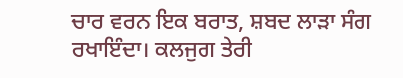ਚਾਰ ਵਰਨ ਇਕ ਬਰਾਤ, ਸ਼ਬਦ ਲਾੜਾ ਸੰਗ ਰਖਾਇੰਦਾ। ਕਲਜੁਗ ਤੇਰੀ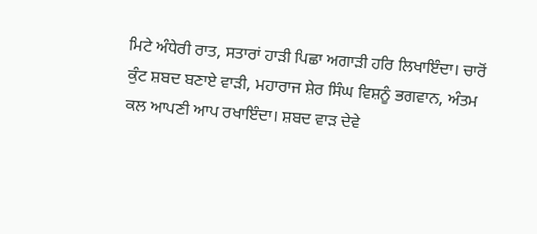ਮਿਟੇ ਅੰਧੇਰੀ ਰਾਤ, ਸਤਾਰਾਂ ਹਾੜੀ ਪਿਛਾ ਅਗਾੜੀ ਹਰਿ ਲਿਖਾਇੰਦਾ। ਚਾਰੋਂ ਕੁੰਟ ਸ਼ਬਦ ਬਣਾਏ ਵਾੜੀ, ਮਹਾਰਾਜ ਸ਼ੇਰ ਸਿੰਘ ਵਿਸ਼ਨੂੰ ਭਗਵਾਨ, ਅੰਤਮ ਕਲ ਆਪਣੀ ਆਪ ਰਖਾਇੰਦਾ। ਸ਼ਬਦ ਵਾੜ ਦੇਵੇ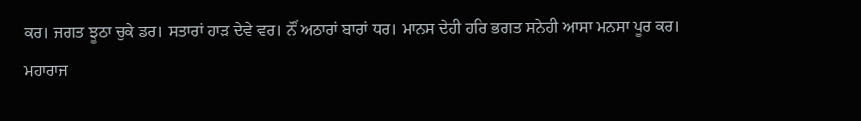ਕਰ। ਜਗਤ ਝੂਠਾ ਚੁਕੇ ਡਰ। ਸਤਾਰਾਂ ਹਾੜ ਦੇਵੇ ਵਰ। ਨੌਂ ਅਠਾਰਾਂ ਬਾਰਾਂ ਧਰ। ਮਾਨਸ ਦੇਹੀ ਹਰਿ ਭਗਤ ਸਨੇਹੀ ਆਸਾ ਮਨਸਾ ਪੂਰ ਕਰ। ਮਹਾਰਾਜ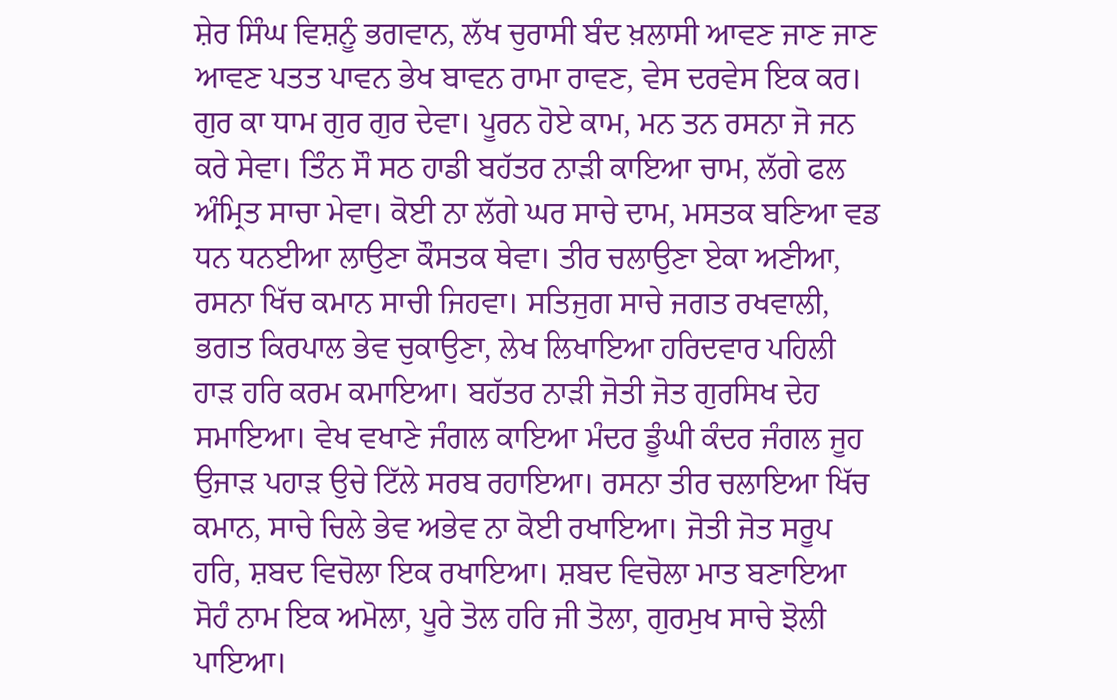ਸ਼ੇਰ ਸਿੰਘ ਵਿਸ਼ਨੂੰ ਭਗਵਾਨ, ਲੱਖ ਚੁਰਾਸੀ ਬੰਦ ਖ਼ਲਾਸੀ ਆਵਣ ਜਾਣ ਜਾਣ ਆਵਣ ਪਤਤ ਪਾਵਨ ਭੇਖ ਬਾਵਨ ਰਾਮਾ ਰਾਵਣ, ਵੇਸ ਦਰਵੇਸ ਇਕ ਕਰ। ਗੁਰ ਕਾ ਧਾਮ ਗੁਰ ਗੁਰ ਦੇਵਾ। ਪੂਰਨ ਹੋਏ ਕਾਮ, ਮਨ ਤਨ ਰਸਨਾ ਜੋ ਜਨ ਕਰੇ ਸੇਵਾ। ਤਿੰਨ ਸੌ ਸਠ ਹਾਡੀ ਬਹੱਤਰ ਨਾੜੀ ਕਾਇਆ ਚਾਮ, ਲੱਗੇ ਫਲ ਅੰਮ੍ਰਿਤ ਸਾਚਾ ਮੇਵਾ। ਕੋਈ ਨਾ ਲੱਗੇ ਘਰ ਸਾਚੇ ਦਾਮ, ਮਸਤਕ ਬਣਿਆ ਵਡ ਧਨ ਧਨਈਆ ਲਾਉਣਾ ਕੌਸਤਕ ਥੇਵਾ। ਤੀਰ ਚਲਾਉਣਾ ਏਕਾ ਅਣੀਆ, ਰਸਨਾ ਖਿੱਚ ਕਮਾਨ ਸਾਚੀ ਜਿਹਵਾ। ਸਤਿਜੁਗ ਸਾਚੇ ਜਗਤ ਰਖਵਾਲੀ, ਭਗਤ ਕਿਰਪਾਲ ਭੇਵ ਚੁਕਾਉਣਾ, ਲੇਖ ਲਿਖਾਇਆ ਹਰਿਦਵਾਰ ਪਹਿਲੀ ਹਾੜ ਹਰਿ ਕਰਮ ਕਮਾਇਆ। ਬਹੱਤਰ ਨਾੜੀ ਜੋਤੀ ਜੋਤ ਗੁਰਸਿਖ ਦੇਹ ਸਮਾਇਆ। ਵੇਖ ਵਖਾਣੇ ਜੰਗਲ ਕਾਇਆ ਮੰਦਰ ਡੂੰਘੀ ਕੰਦਰ ਜੰਗਲ ਜੂਹ ਉਜਾੜ ਪਹਾੜ ਉਚੇ ਟਿੱਲੇ ਸਰਬ ਰਹਾਇਆ। ਰਸਨਾ ਤੀਰ ਚਲਾਇਆ ਖਿੱਚ ਕਮਾਨ, ਸਾਚੇ ਚਿਲੇ ਭੇਵ ਅਭੇਵ ਨਾ ਕੋਈ ਰਖਾਇਆ। ਜੋਤੀ ਜੋਤ ਸਰੂਪ ਹਰਿ, ਸ਼ਬਦ ਵਿਚੋਲਾ ਇਕ ਰਖਾਇਆ। ਸ਼ਬਦ ਵਿਚੋਲਾ ਮਾਤ ਬਣਾਇਆ ਸੋਹੰ ਨਾਮ ਇਕ ਅਮੋਲਾ, ਪੂਰੇ ਤੋਲ ਹਰਿ ਜੀ ਤੋਲਾ, ਗੁਰਮੁਖ ਸਾਚੇ ਝੋਲੀ ਪਾਇਆ।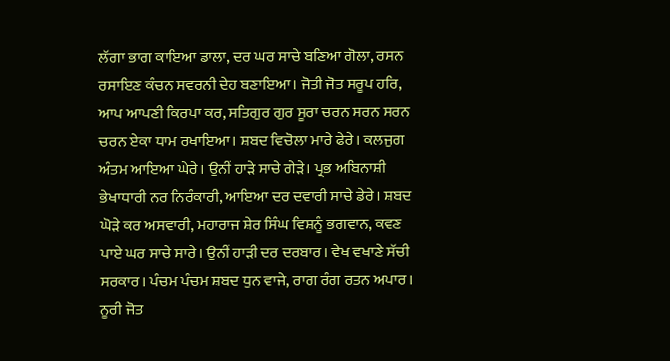ਲੱਗਾ ਭਾਗ ਕਾਇਆ ਡਾਲਾ, ਦਰ ਘਰ ਸਾਚੇ ਬਣਿਆ ਗੋਲਾ, ਰਸਨ ਰਸਾਇਣ ਕੰਚਨ ਸਵਰਨੀ ਦੇਹ ਬਣਾਇਆ। ਜੋਤੀ ਜੋਤ ਸਰੂਪ ਹਰਿ, ਆਪ ਆਪਣੀ ਕਿਰਪਾ ਕਰ, ਸਤਿਗੁਰ ਗੁਰ ਸੂਰਾ ਚਰਨ ਸਰਨ ਸਰਨ ਚਰਨ ਏਕਾ ਧਾਮ ਰਖਾਇਆ। ਸ਼ਬਦ ਵਿਚੋਲਾ ਮਾਰੇ ਫੇਰੇ। ਕਲਜੁਗ ਅੰਤਮ ਆਇਆ ਘੇਰੇ। ਉਨੀਂ ਹਾੜੇ ਸਾਚੇ ਗੇੜੇ। ਪ੍ਰਭ ਅਬਿਨਾਸ਼ੀ ਭੇਖਾਧਾਰੀ ਨਰ ਨਿਰੰਕਾਰੀ, ਆਇਆ ਦਰ ਦਵਾਰੀ ਸਾਚੇ ਡੇਰੇ। ਸ਼ਬਦ ਘੋੜੇ ਕਰ ਅਸਵਾਰੀ, ਮਹਾਰਾਜ ਸ਼ੇਰ ਸਿੰਘ ਵਿਸ਼ਨੂੰ ਭਗਵਾਨ, ਕਵਣ ਪਾਏ ਘਰ ਸਾਚੇ ਸਾਰੇ। ਉਨੀਂ ਹਾੜੀ ਦਰ ਦਰਬਾਰ। ਵੇਖ ਵਖਾਣੇ ਸੱਚੀ ਸਰਕਾਰ। ਪੰਚਮ ਪੰਚਮ ਸ਼ਬਦ ਧੁਨ ਵਾਜੇ, ਰਾਗ ਰੰਗ ਰਤਨ ਅਪਾਰ। ਨੂਰੀ ਜੋਤ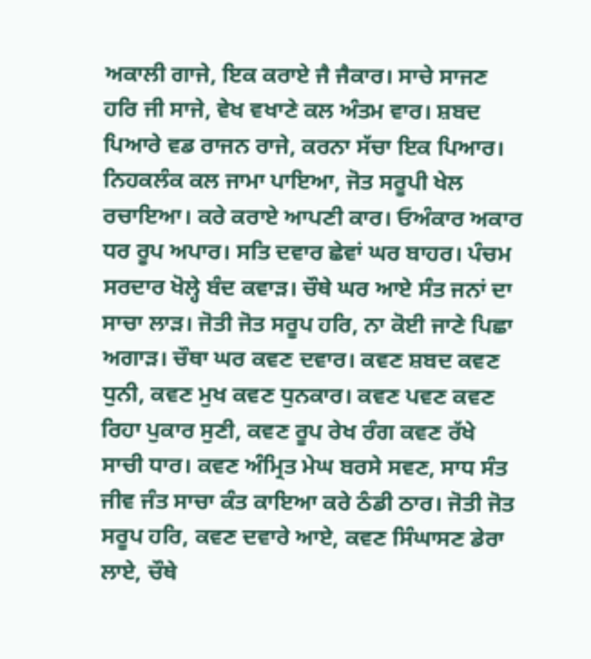ਅਕਾਲੀ ਗਾਜੇ, ਇਕ ਕਰਾਏ ਜੈ ਜੈਕਾਰ। ਸਾਚੇ ਸਾਜਣ ਹਰਿ ਜੀ ਸਾਜੇ, ਵੇਖ ਵਖਾਣੇ ਕਲ ਅੰਤਮ ਵਾਰ। ਸ਼ਬਦ ਪਿਆਰੇ ਵਡ ਰਾਜਨ ਰਾਜੇ, ਕਰਨਾ ਸੱਚਾ ਇਕ ਪਿਆਰ। ਨਿਹਕਲੰਕ ਕਲ ਜਾਮਾ ਪਾਇਆ, ਜੋਤ ਸਰੂਪੀ ਖੇਲ ਰਚਾਇਆ। ਕਰੇ ਕਰਾਏ ਆਪਣੀ ਕਾਰ। ਓਅੰਕਾਰ ਅਕਾਰ ਧਰ ਰੂਪ ਅਪਾਰ। ਸਤਿ ਦਵਾਰ ਛੇਵਾਂ ਘਰ ਬਾਹਰ। ਪੰਚਮ ਸਰਦਾਰ ਖੋਲ੍ਹੇ ਬੰਦ ਕਵਾੜ। ਚੌਥੇ ਘਰ ਆਏ ਸੰਤ ਜਨਾਂ ਦਾ ਸਾਚਾ ਲਾੜ। ਜੋਤੀ ਜੋਤ ਸਰੂਪ ਹਰਿ, ਨਾ ਕੋਈ ਜਾਣੇ ਪਿਛਾ ਅਗਾੜ। ਚੌਥਾ ਘਰ ਕਵਣ ਦਵਾਰ। ਕਵਣ ਸ਼ਬਦ ਕਵਣ ਧੁਨੀ, ਕਵਣ ਮੁਖ ਕਵਣ ਧੁਨਕਾਰ। ਕਵਣ ਪਵਣ ਕਵਣ ਰਿਹਾ ਪੁਕਾਰ ਸੁਣੀ, ਕਵਣ ਰੂਪ ਰੇਖ ਰੰਗ ਕਵਣ ਰੱਖੇ ਸਾਚੀ ਧਾਰ। ਕਵਣ ਅੰਮ੍ਰਿਤ ਮੇਘ ਬਰਸੇ ਸਵਣ, ਸਾਧ ਸੰਤ ਜੀਵ ਜੰਤ ਸਾਚਾ ਕੰਤ ਕਾਇਆ ਕਰੇ ਠੰਡੀ ਠਾਰ। ਜੋਤੀ ਜੋਤ ਸਰੂਪ ਹਰਿ, ਕਵਣ ਦਵਾਰੇ ਆਏ, ਕਵਣ ਸਿੰਘਾਸਣ ਡੇਰਾ ਲਾਏ, ਚੌਥੇ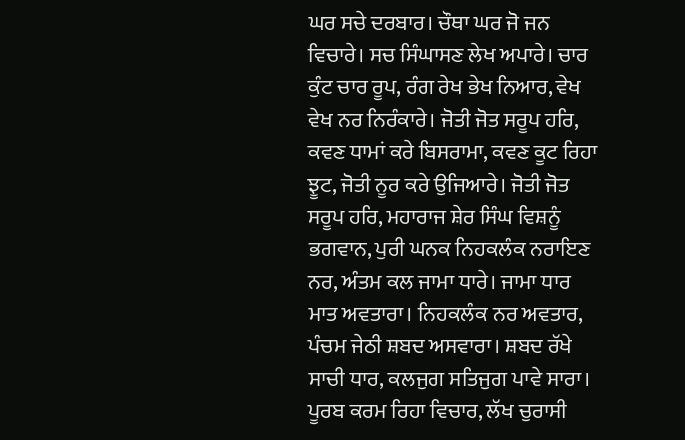ਘਰ ਸਚੇ ਦਰਬਾਰ। ਚੌਥਾ ਘਰ ਜੋ ਜਨ ਵਿਚਾਰੇ। ਸਚ ਸਿੰਘਾਸਣ ਲੇਖ ਅਪਾਰੇ। ਚਾਰ ਕੁੰਟ ਚਾਰ ਰੂਪ, ਰੰਗ ਰੇਖ ਭੇਖ ਨਿਆਰ, ਵੇਖ ਵੇਖ ਨਰ ਨਿਰੰਕਾਰੇ। ਜੋਤੀ ਜੋਤ ਸਰੂਪ ਹਰਿ, ਕਵਣ ਧਾਮਾਂ ਕਰੇ ਬਿਸਰਾਮਾ, ਕਵਣ ਕੂਟ ਰਿਹਾ ਝੂਟ, ਜੋਤੀ ਨੂਰ ਕਰੇ ਉਜਿਆਰੇ। ਜੋਤੀ ਜੋਤ ਸਰੂਪ ਹਰਿ, ਮਹਾਰਾਜ ਸ਼ੇਰ ਸਿੰਘ ਵਿਸ਼ਨੂੰ ਭਗਵਾਨ, ਪੁਰੀ ਘਨਕ ਨਿਹਕਲੰਕ ਨਰਾਇਣ ਨਰ, ਅੰਤਮ ਕਲ ਜਾਮਾ ਧਾਰੇ। ਜਾਮਾ ਧਾਰ ਮਾਤ ਅਵਤਾਰਾ। ਨਿਹਕਲੰਕ ਨਰ ਅਵਤਾਰ, ਪੰਚਮ ਜੇਠੀ ਸ਼ਬਦ ਅਸਵਾਰਾ। ਸ਼ਬਦ ਰੱਖੇ ਸਾਚੀ ਧਾਰ, ਕਲਜੁਗ ਸਤਿਜੁਗ ਪਾਵੇ ਸਾਰਾ। ਪੂਰਬ ਕਰਮ ਰਿਹਾ ਵਿਚਾਰ, ਲੱਖ ਚੁਰਾਸੀ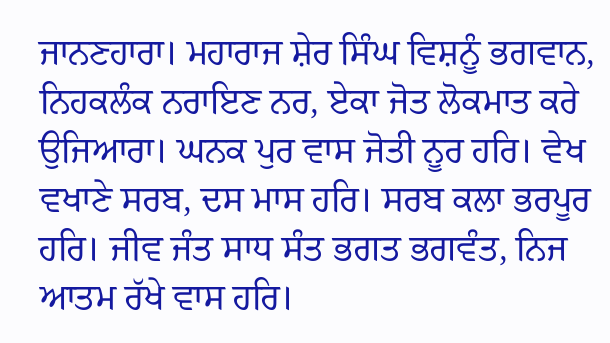ਜਾਨਣਹਾਰਾ। ਮਹਾਰਾਜ ਸ਼ੇਰ ਸਿੰਘ ਵਿਸ਼ਨੂੰ ਭਗਵਾਨ, ਨਿਹਕਲੰਕ ਨਰਾਇਣ ਨਰ, ਏਕਾ ਜੋਤ ਲੋਕਮਾਤ ਕਰੇ ਉਜਿਆਰਾ। ਘਨਕ ਪੁਰ ਵਾਸ ਜੋਤੀ ਨੂਰ ਹਰਿ। ਵੇਖ ਵਖਾਣੇ ਸਰਬ, ਦਸ ਮਾਸ ਹਰਿ। ਸਰਬ ਕਲਾ ਭਰਪੂਰ ਹਰਿ। ਜੀਵ ਜੰਤ ਸਾਧ ਸੰਤ ਭਗਤ ਭਗਵੰਤ, ਨਿਜ ਆਤਮ ਰੱਖੇ ਵਾਸ ਹਰਿ।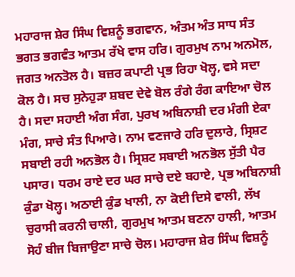ਮਹਾਰਾਜ ਸ਼ੇਰ ਸਿੰਘ ਵਿਸ਼ਨੂੰ ਭਗਵਾਨ, ਅੰਤਮ ਅੰਤ ਸਾਧ ਸੰਤ ਭਗਤ ਭਗਵੰਤ ਆਤਮ ਰੱਖੇ ਵਾਸ ਹਰਿ। ਗੁਰਮੁਖ ਨਾਮ ਅਨਮੋਲ, ਜਗਤ ਅਨਤੋਲ ਹੈ। ਬਜ਼ਰ ਕਪਾਟੀ ਪ੍ਰਭ ਰਿਹਾ ਖੋਲ੍ਹ, ਵਸੇ ਸਦਾ ਕੋਲ ਹੈ। ਸਚ ਸੁਨੇਹੁੜਾ ਸ਼ਬਦ ਦੇਵੇ ਬੋਲ ਰੰਗੇ ਰੰਗ ਕਾਇਆ ਚੋਲ ਹੈ। ਸਦਾ ਸਹਾਈ ਅੰਗ ਸੰਗ, ਪੁਰਖ ਅਬਿਨਾਸ਼ੀ ਦਰ ਮੰਗੀ ਏਕਾ ਮੰਗ, ਸਾਚੇ ਸੰਤ ਪਿਆਰੇ। ਨਾਮ ਵਣਜਾਰੇ ਹਰਿ ਦੁਲਾਰੇ, ਸ੍ਰਿਸ਼ਟ ਸਬਾਈ ਰਹੀ ਅਨਭੋਲ ਹੈ। ਸ੍ਰਿਸ਼ਟ ਸਬਾਈ ਅਨਭੋਲ ਸੁੱਤੀ ਪੈਰ ਪਸਾਰ। ਧਰਮ ਰਾਏ ਦਰ ਘਰ ਸਾਚੇ ਦਏ ਬਹਾਏ, ਪ੍ਰਭ ਅਬਿਨਾਸ਼ੀ ਕੁੰਡਾ ਖੋਲ੍ਹ। ਅਠਾਈ ਕੁੰਡ ਖਾਲੀ, ਨਾ ਕੋਈ ਦਿਸੇ ਵਾਲੀ, ਲੱਖ ਚੁਰਾਸੀ ਕਰਨੀ ਚਾਲੀ, ਗੁਰਮੁਖ ਆਤਮ ਬਣਨਾ ਹਾਲੀ, ਆਤਮ ਸੋਹੰ ਬੀਜ ਬਿਜਾਉਣਾ ਸਾਚੇ ਚੋਲ। ਮਹਾਰਾਜ ਸ਼ੇਰ ਸਿੰਘ ਵਿਸ਼ਨੂੰ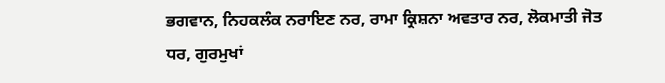ਭਗਵਾਨ, ਨਿਹਕਲੰਕ ਨਰਾਇਣ ਨਰ, ਰਾਮਾ ਕ੍ਰਿਸ਼ਨਾ ਅਵਤਾਰ ਨਰ, ਲੋਕਮਾਤੀ ਜੋਤ ਧਰ, ਗੁਰਮੁਖਾਂ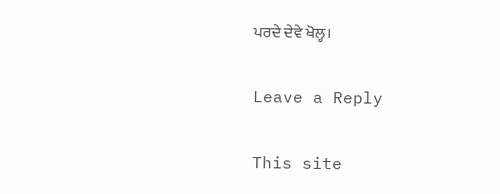ਪਰਦੇ ਦੇਵੇ ਖੋਲ੍ਹ।

Leave a Reply

This site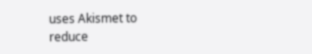uses Akismet to reduce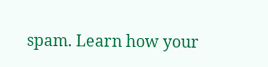spam. Learn how your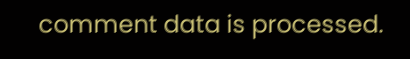comment data is processed.